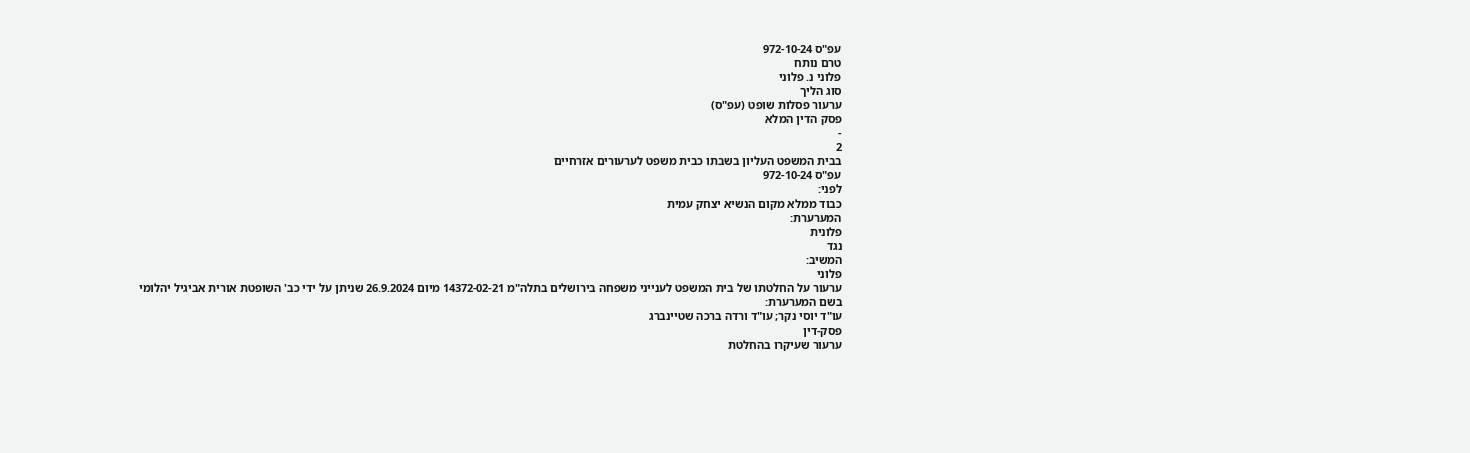עפ"ס 972-10-24
טרם נותח
פלוני נ. פלוני
סוג הליך
ערעור פסלות שופט (עפ"ס)
פסק הדין המלא
-
2
בבית המשפט העליון בשבתו כבית משפט לערעורים אזרחיים
עפ"ס 972-10-24
לפני:
כבוד ממלא מקום הנשיא יצחק עמית
המערערת:
פלונית
נגד
המשיב:
פלוני
ערעור על החלטתו של בית המשפט לענייני משפחה בירושלים בתלה"מ 14372-02-21 מיום 26.9.2024 שניתן על ידי כב' השופטת אורית אביגיל יהלומי
בשם המערערת:
עו"ד יוסי נקר; עו"ד ורדה ברכה שטיינברג
פסק-דין
ערעור שעיקרו בהחלטת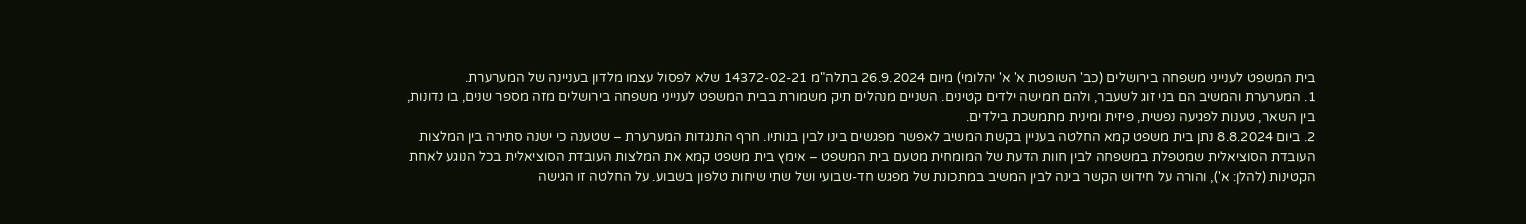בית המשפט לענייני משפחה בירושלים (כב' השופטת א' א' יהלומי) מיום 26.9.2024 בתלה"מ 14372-02-21 שלא לפסול עצמו מלדון בעניינה של המערערת.
1. המערערת והמשיב הם בני זוג לשעבר, ולהם חמישה ילדים קטינים. השניים מנהלים תיק משמורת בבית המשפט לענייני משפחה בירושלים מזה מספר שנים, בו נדונות, בין השאר, טענות לפגיעה נפשית, פיזית ומינית מתמשכת בילדים.
2. ביום 8.8.2024 נתן בית משפט קמא החלטה בעניין בקשת המשיב לאפשר מפגשים בינו לבין בנותיו. חרף התנגדות המערערת – שטענה כי ישנה סתירה בין המלצות העובדת הסוציאלית שמטפלת במשפחה לבין חוות הדעת של המומחית מטעם בית המשפט – אימץ בית משפט קמא את המלצות העובדת הסוציאלית בכל הנוגע לאחת הקטינות (להלן: א'), והורה על חידוש הקשר בינה לבין המשיב במתכונת של מפגש חד-שבועי ושל שתי שיחות טלפון בשבוע. על החלטה זו הגישה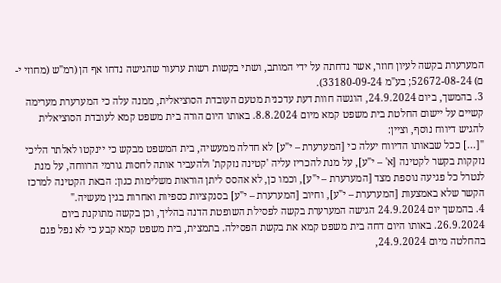המערערת בקשה לעיון חוזר, אשר נדחתה על ידי המותב, ושתי בקשות רשות ערעור שהגישה נדחו אף הן (רמ"ש (מחוזי י-ם) 52672-08-24; בע"מ 33180-09-24).
3. בהמשך, ביום 24.9.2024, הוגשה חוות דעת עדכנית מטעם העובדת הסוציאלית, ממנה עלה כי המערערת מערימה קשיים על יישום החלטת בית משפט קמא מיום 8.8.2024. באותו היום הורה בית משפט קמא לעובדת הסוציאלית להגיש דיווח נוסף, וציין:
"[...] ככל שבאותו הדיווח יעלה כי [המערערת – י"ע] לא חדלה ממעשיה, בית המשפט מבקש כי יינקטו לאלתר הליכי נזקקות בקשר לקטינה [א' – י"ע], על מנת להכריז עליה 'קטינה נזקקת' ולהעביר אותה לחסות גורמי הרווחה, על מנת לנטרל כל פגיעה נוספת מצד [המערערת – י"ע], וכמו כן, לא אהסס ליתן הוראות משלימות כגון: הבאת הקטינה למרכז הקשר שלא באמצעות [המערערת – י"ע], וחיוב [המערערת – י"ע] בסנקציות כספיות ואחרות בגין מעשיה."
4. בהמשך יום 24.9.2024 הגישה המערערת בקשה לפסילת השופטת הדנה בהליך, וכן בקשה מתוקנת ביום 26.9.2024. באותו היום דחה בית משפט קמא את בקשת הפסילה. בתמצית, בית משפט קמא קבע כי לא נפל פגם בהחלטה מיום 24.9.2024,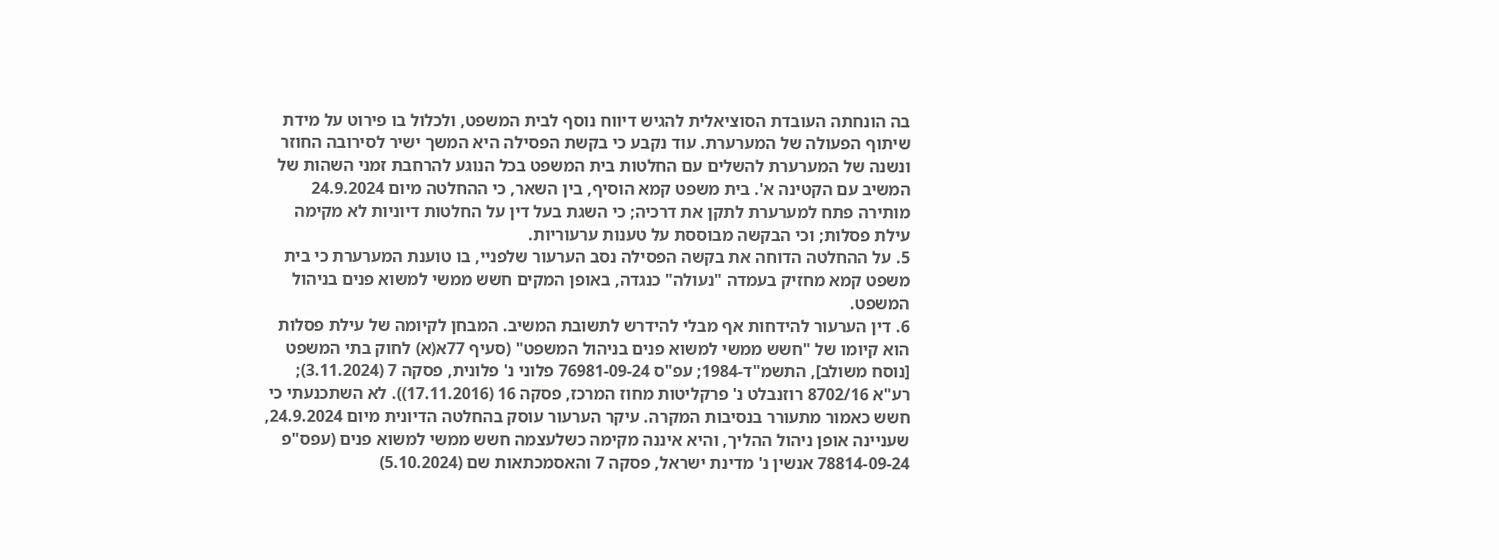בה הונחתה העובדת הסוציאלית להגיש דיווח נוסף לבית המשפט, ולכלול בו פירוט על מידת שיתוף הפעולה של המערערת. עוד נקבע כי בקשת הפסילה היא המשך ישיר לסירובה החוזר ונשנה של המערערת להשלים עם החלטות בית המשפט בכל הנוגע להרחבת זמני השהות של המשיב עם הקטינה א'. בית משפט קמא הוסיף, בין השאר, כי ההחלטה מיום 24.9.2024 מותירה פתח למערערת לתקן את דרכיה; כי השגת בעל דין על החלטות דיוניות לא מקימה עילת פסלות; וכי הבקשה מבוססת על טענות ערעוריות.
5. על ההחלטה הדוחה את בקשה הפסילה נסב הערעור שלפניי, בו טוענת המערערת כי בית משפט קמא מחזיק בעמדה "נעולה" כנגדה, באופן המקים חשש ממשי למשוא פנים בניהול המשפט.
6. דין הערעור להידחות אף מבלי להידרש לתשובת המשיב. המבחן לקיומה של עילת פסלות הוא קיומו של "חשש ממשי למשוא פנים בניהול המשפט" (סעיף 77א(א) לחוק בתי המשפט [נוסח משולב], התשמ"ד-1984; עפ"ס 76981-09-24 פלוני נ' פלונית, פסקה 7 (3.11.2024); רע"א 8702/16 רוזנבלט נ' פרקליטות מחוז המרכז, פסקה 16 (17.11.2016)). לא השתכנעתי כי חשש כאמור מתעורר בנסיבות המקרה. עיקר הערעור עוסק בהחלטה הדיונית מיום 24.9.2024, שעניינה אופן ניהול ההליך, והיא איננה מקימה כשלעצמה חשש ממשי למשוא פנים (עפס"פ 78814-09-24 אנשין נ' מדינת ישראל, פסקה 7 והאסמכתאות שם (5.10.2024)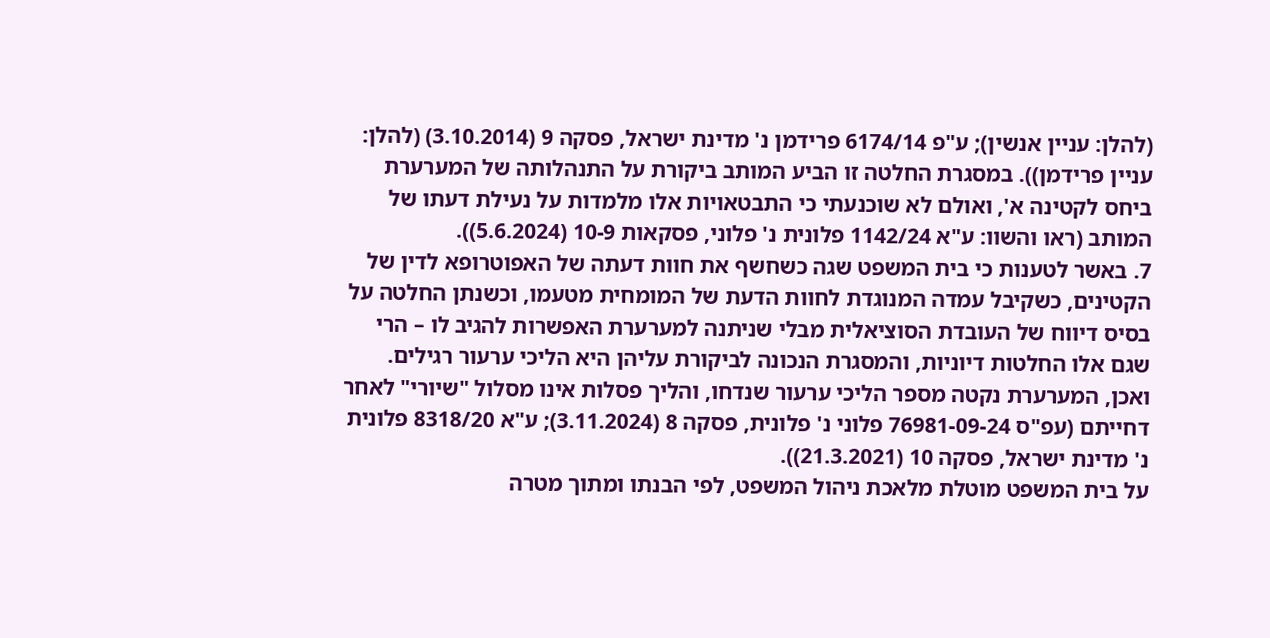(להלן: עניין אנשין); ע"פ 6174/14 פרידמן נ' מדינת ישראל, פסקה 9 (3.10.2014) (להלן: עניין פרידמן)). במסגרת החלטה זו הביע המותב ביקורת על התנהלותה של המערערת ביחס לקטינה א', ואולם לא שוכנעתי כי התבטאויות אלו מלמדות על נעילת דעתו של המותב (ראו והשוו: ע"א 1142/24 פלונית נ' פלוני, פסקאות 10-9 (5.6.2024)).
7. באשר לטענות כי בית המשפט שגה כשחשף את חוות דעתה של האפוטרופא לדין של הקטינים, כשקיבל עמדה המנוגדת לחוות הדעת של המומחית מטעמו, וכשנתן החלטה על בסיס דיווח של העובדת הסוציאלית מבלי שניתנה למערערת האפשרות להגיב לו – הרי שגם אלו החלטות דיוניות, והמסגרת הנכונה לביקורת עליהן היא הליכי ערעור רגילים. ואכן, המערערת נקטה מספר הליכי ערעור שנדחו, והליך פסלות אינו מסלול "שיורי" לאחר דחייתם (עפ"ס 76981-09-24 פלוני נ' פלונית, פסקה 8 (3.11.2024); ע"א 8318/20 פלונית נ' מדינת ישראל, פסקה 10 (21.3.2021)).
על בית המשפט מוטלת מלאכת ניהול המשפט, לפי הבנתו ומתוך מטרה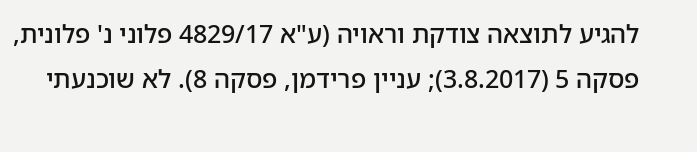להגיע לתוצאה צודקת וראויה (ע"א 4829/17 פלוני נ' פלונית, פסקה 5 (3.8.2017); עניין פרידמן, פסקה 8). לא שוכנעתי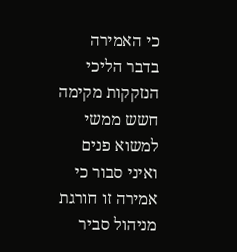כי האמירה בדבר הליכי הנזקקות מקימה חשש ממשי למשוא פנים ואיני סבור כי אמירה זו חורגת מניהול סביר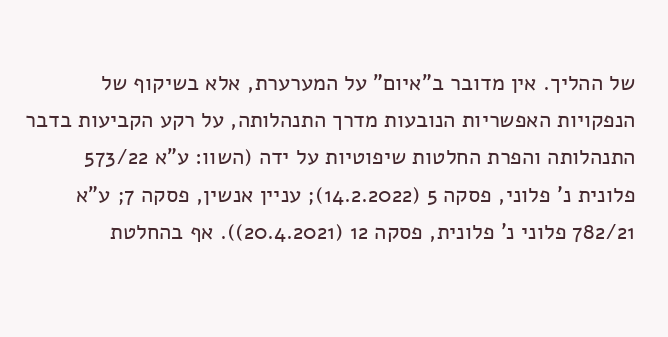של ההליך. אין מדובר ב"איום" על המערערת, אלא בשיקוף של הנפקויות האפשריות הנובעות מדרך התנהלותה, על רקע הקביעות בדבר התנהלותה והפרת החלטות שיפוטיות על ידה (השוו: ע"א 573/22 פלונית נ' פלוני, פסקה 5 (14.2.2022); עניין אנשין, פסקה 7; ע"א 782/21 פלוני נ' פלונית, פסקה 12 (20.4.2021)). אף בהחלטת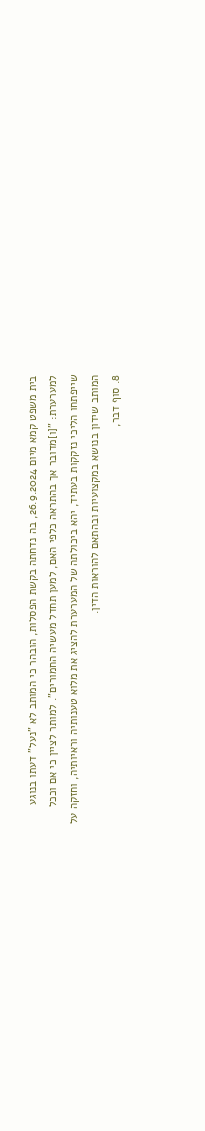בית משפט קמא מיום 26.9.2024, בה נדחתה בקשת הפסלות, הובהר כי המותב לא "נעל" דעתו בנוגע למערערת: "[ו]מדובר אך בהתראה כלפי האם, למען תחדל מעשיה החמורים". למותר לציין כי אם וככל שייפתחו הליכי נזקקות בעתיד, יהא ביכולתה של המערערת להציג את מלוא טענותיה וראיותיה, וחזקה על המותב שידון בנושא במקצועיות ובהתאם להוראות הדין.
8. סוף דבר,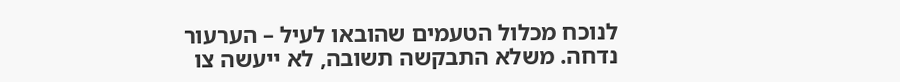לנוכח מכלול הטעמים שהובאו לעיל – הערעור נדחה. משלא התבקשה תשובה, לא ייעשה צו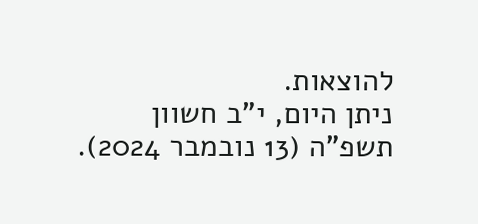להוצאות.
ניתן היום, י"ב חשוון תשפ"ה (13 נובמבר 2024).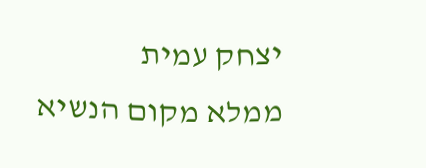יצחק עמית
ממלא מקום הנשיא